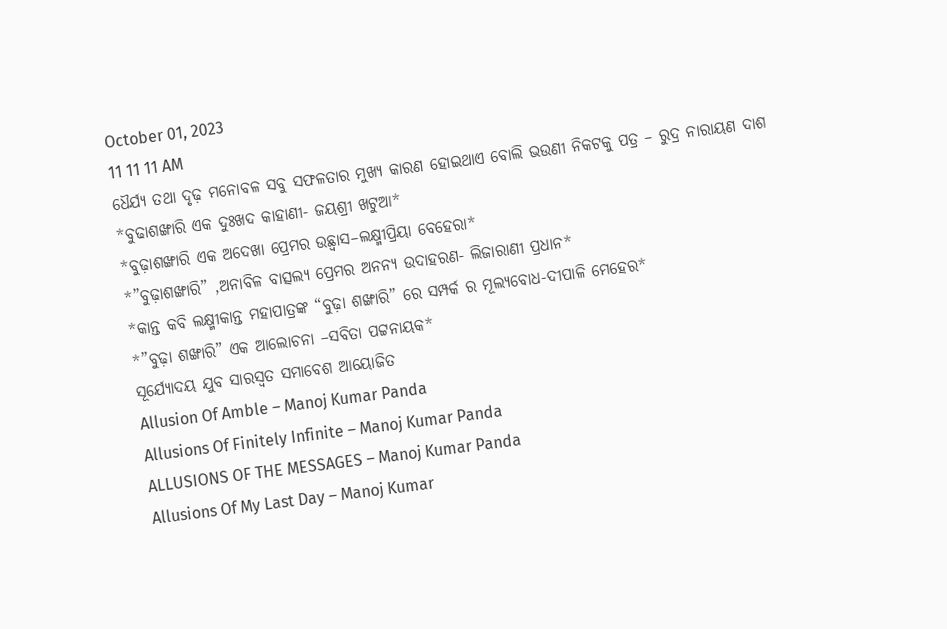October 01, 2023
11 11 11 AM
ଧୈର୍ଯ୍ୟ ତଥା ଦୃଢ଼ ମନୋବଳ ସବୁ ସଫଳତାର ମୁଖ୍ୟ କାରଣ ହୋଇଥାଏ ବୋଲି ଭଉଣୀ ନିକଟକୁ ପତ୍ର – ରୁଦ୍ର ନାରାୟଣ ଦାଶ
*ବୁଢାଶଙ୍ଖାରି ଏକ ଦୁଃଖଦ କାହାଣୀ- ଜୟଶ୍ରୀ ଖଟୁଆ*
*ବୁଢ଼ାଶଙ୍ଖାରି ଏକ ଅଦେଖା ପ୍ରେମର ଉଛ୍ୱାସ–ଲକ୍ଷ୍ମୀପ୍ରିୟା ବେହେରା*
*”ବୁଢ଼ାଶଙ୍ଖାରି” ,ଅନାବିଳ ବାତ୍ସଲ୍ୟ ପ୍ରେମର ଅନନ୍ୟ ଉଦାହରଣ- ଲିଜାରାଣୀ ପ୍ରଧାନ*
*କାନ୍ତ କବି ଲକ୍ଷ୍ମୀକାନ୍ତ ମହାପାତ୍ରଙ୍କ “ବୁଢ଼ା ଶଙ୍ଖାରି” ରେ ସମ୍ପର୍କ ର ମୂଲ୍ୟବୋଧ-ଦୀପାଳି ମେହେର*
*”ବୁଢ଼ା ଶଙ୍ଖାରି” ଏକ ଆଲୋଚନା –ସବିତା ପଟ୍ଟନାୟକ*
ସୂର୍ଯ୍ୟୋଦୟ ଯୁବ ସାରସ୍ଵତ ସମାବେଶ ଆୟୋଜିତ
Allusion Of Amble – Manoj Kumar Panda
Allusions Of Finitely Infinite – Manoj Kumar Panda
ALLUSIONS OF THE MESSAGES – Manoj Kumar Panda
Allusions Of My Last Day – Manoj Kumar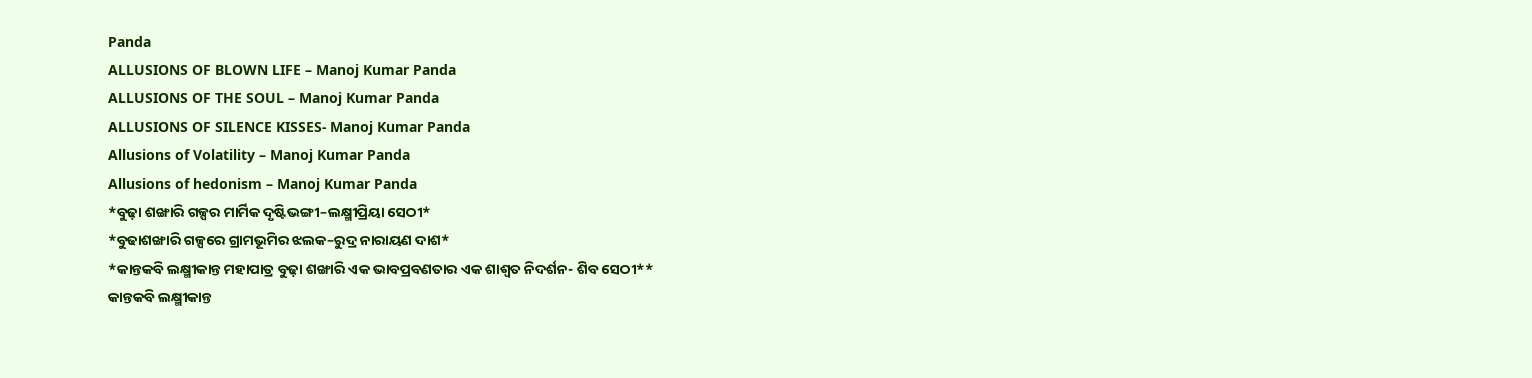Panda
ALLUSIONS OF BLOWN LIFE – Manoj Kumar Panda
ALLUSIONS OF THE SOUL – Manoj Kumar Panda
ALLUSIONS OF SILENCE KISSES- Manoj Kumar Panda
Allusions of Volatility – Manoj Kumar Panda
Allusions of hedonism – Manoj Kumar Panda
*ବୁଢ଼ା ଶଙ୍ଖାରି ଗଳ୍ପର ମାର୍ମିକ ଦୃଷ୍ଟିଭଙ୍ଗୀ–ଲକ୍ଷ୍ମୀପ୍ରିୟା ସେଠୀ*
*ବୁଢାଶଙ୍ଖାରି ଗଳ୍ପରେ ଗ୍ରାମଭୂମିର ଝଲକ–ରୁଦ୍ର ନାରାୟଣ ଦାଶ*
*କାନ୍ତକବି ଲକ୍ଷ୍ମୀକାନ୍ତ ମହାପାତ୍ର ବୁଢ଼ା ଶଙ୍ଖାରି ଏକ ଭାବପ୍ରବଣତାର ଏକ ଶାଶ୍ଵତ ନିଦର୍ଶନ- ଶିବ ସେଠୀ**
କାନ୍ତକବି ଲକ୍ଷ୍ମୀକାନ୍ତ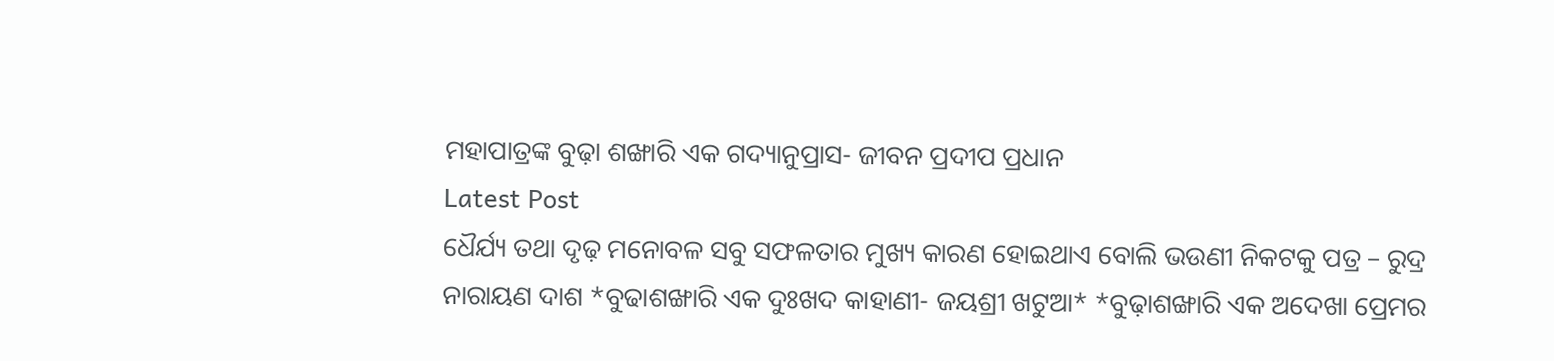ମହାପାତ୍ରଙ୍କ ବୁଢ଼ା ଶଙ୍ଖାରି ଏକ ଗଦ୍ୟାନୁପ୍ରାସ- ଜୀବନ ପ୍ରଦୀପ ପ୍ରଧାନ
Latest Post
ଧୈର୍ଯ୍ୟ ତଥା ଦୃଢ଼ ମନୋବଳ ସବୁ ସଫଳତାର ମୁଖ୍ୟ କାରଣ ହୋଇଥାଏ ବୋଲି ଭଉଣୀ ନିକଟକୁ ପତ୍ର – ରୁଦ୍ର ନାରାୟଣ ଦାଶ *ବୁଢାଶଙ୍ଖାରି ଏକ ଦୁଃଖଦ କାହାଣୀ- ଜୟଶ୍ରୀ ଖଟୁଆ* *ବୁଢ଼ାଶଙ୍ଖାରି ଏକ ଅଦେଖା ପ୍ରେମର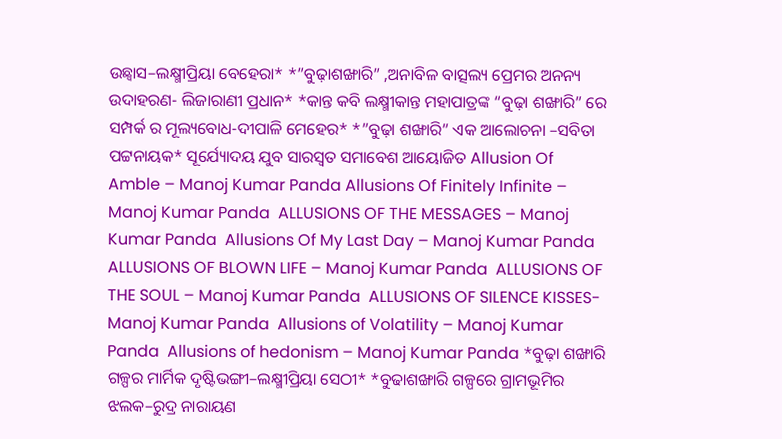ଉଛ୍ୱାସ–ଲକ୍ଷ୍ମୀପ୍ରିୟା ବେହେରା* *”ବୁଢ଼ାଶଙ୍ଖାରି” ,ଅନାବିଳ ବାତ୍ସଲ୍ୟ ପ୍ରେମର ଅନନ୍ୟ ଉଦାହରଣ- ଲିଜାରାଣୀ ପ୍ରଧାନ* *କାନ୍ତ କବି ଲକ୍ଷ୍ମୀକାନ୍ତ ମହାପାତ୍ରଙ୍କ “ବୁଢ଼ା ଶଙ୍ଖାରି” ରେ ସମ୍ପର୍କ ର ମୂଲ୍ୟବୋଧ-ଦୀପାଳି ମେହେର* *”ବୁଢ଼ା ଶଙ୍ଖାରି” ଏକ ଆଲୋଚନା –ସବିତା ପଟ୍ଟନାୟକ* ସୂର୍ଯ୍ୟୋଦୟ ଯୁବ ସାରସ୍ଵତ ସମାବେଶ ଆୟୋଜିତ Allusion Of Amble – Manoj Kumar Panda Allusions Of Finitely Infinite – Manoj Kumar Panda  ALLUSIONS OF THE MESSAGES – Manoj Kumar Panda  Allusions Of My Last Day – Manoj Kumar Panda  ALLUSIONS OF BLOWN LIFE – Manoj Kumar Panda  ALLUSIONS OF THE SOUL – Manoj Kumar Panda  ALLUSIONS OF SILENCE KISSES- Manoj Kumar Panda  Allusions of Volatility – Manoj Kumar Panda  Allusions of hedonism – Manoj Kumar Panda *ବୁଢ଼ା ଶଙ୍ଖାରି ଗଳ୍ପର ମାର୍ମିକ ଦୃଷ୍ଟିଭଙ୍ଗୀ–ଲକ୍ଷ୍ମୀପ୍ରିୟା ସେଠୀ* *ବୁଢାଶଙ୍ଖାରି ଗଳ୍ପରେ ଗ୍ରାମଭୂମିର ଝଲକ–ରୁଦ୍ର ନାରାୟଣ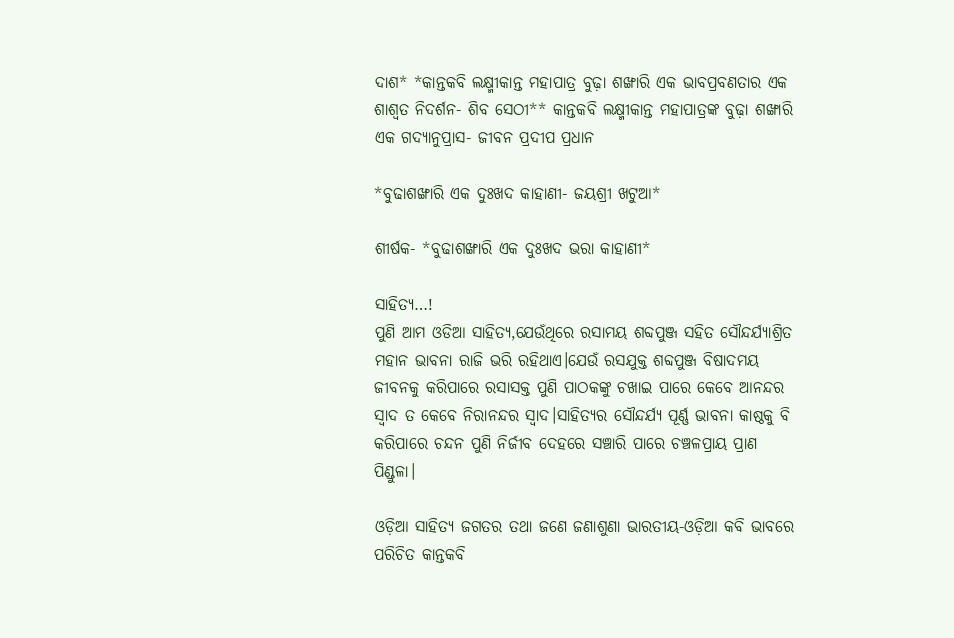ଦାଶ* *କାନ୍ତକବି ଲକ୍ଷ୍ମୀକାନ୍ତ ମହାପାତ୍ର ବୁଢ଼ା ଶଙ୍ଖାରି ଏକ ଭାବପ୍ରବଣତାର ଏକ ଶାଶ୍ଵତ ନିଦର୍ଶନ- ଶିବ ସେଠୀ** କାନ୍ତକବି ଲକ୍ଷ୍ମୀକାନ୍ତ ମହାପାତ୍ରଙ୍କ ବୁଢ଼ା ଶଙ୍ଖାରି ଏକ ଗଦ୍ୟାନୁପ୍ରାସ- ଜୀବନ ପ୍ରଦୀପ ପ୍ରଧାନ

*ବୁଢାଶଙ୍ଖାରି ଏକ ଦୁଃଖଦ କାହାଣୀ- ଜୟଶ୍ରୀ ଖଟୁଆ*

ଶୀର୍ଷକ- *ବୁଢାଶଙ୍ଖାରି ଏକ ଦୁଃଖଦ ଭରା କାହାଣୀ*

ସାହିତ୍ୟ…!
ପୁଣି ଆମ ଓଡିଆ ସାହିତ୍ୟ,ଯେଉଁଥିରେ ରସାମୟ ଶବ୍ଦପୁଞ୍ଜ ସହିତ ସୌନ୍ଦର୍ଯ୍ୟାଶ୍ରିତ ମହାନ ଭାବନା ରାଜି ଭରି ରହିଥାଏ।ଯେଉଁ ରସଯୁକ୍ତ ଶବ୍ଦପୁଞ୍ଜ ବିଷାଦମୟ ଜୀବନକୁ କରିପାରେ ରସାସକ୍ତ ପୁଣି ପାଠକଙ୍କୁ ଚଖାଇ ପାରେ କେବେ ଆନନ୍ଦର ସ୍ବାଦ ତ କେବେ ନିରାନନ୍ଦର ସ୍ବାଦ।ସାହିତ୍ୟର ସୌନ୍ଦର୍ଯ୍ୟ ପୂର୍ଣ୍ଣ ଭାବନା କାଷ୍ଠକୁ ବି କରିପାରେ ଚନ୍ଦନ ପୁଣି ନିର୍ଜୀବ ଦେହରେ ସଞ୍ଚାରି ପାରେ ଚଞ୍ଚଳପ୍ରାୟ ପ୍ରାଣ ପିଣ୍ଡୁଳା।

ଓଡ଼ିଆ ସାହିତ୍ୟ ଜଗତର ତଥା ଜଣେ ଜଣାଶୁଣା ଭାରତୀୟ-ଓଡ଼ିଆ କବି ଭାବରେ ପରିଚିତ କାନ୍ତକବି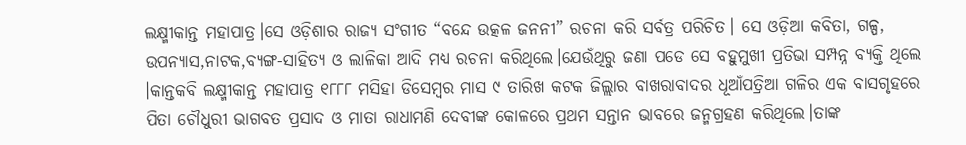ଲକ୍ଷ୍ମୀକାନ୍ତ ମହାପାତ୍ର।ସେ ଓଡ଼ିଶାର ରାଜ୍ୟ ସଂଗୀତ “ବନ୍ଦେ ଉତ୍କଳ ଜନନୀ” ରଚନା କରି ସର୍ବତ୍ର ପରିଚିତ। ସେ ଓଡ଼ିଆ କବିତା, ଗଳ୍ପ, ଉପନ୍ୟାସ,ନାଟକ,ବ୍ୟଙ୍ଗ-ସାହିତ୍ୟ ଓ ଲାଳିକା ଆଦି ମଧ୍ୟ ରଚନା କରିଥିଲେ।ଯେଉଁଥିରୁ ଜଣା ପଡେ ସେ ବହୁମୁଖୀ ପ୍ରତିଭା ସମ୍ପନ୍ନ ବ୍ୟକ୍ତି ଥିଲେ ।କାନ୍ତକବି ଲକ୍ଷ୍ମୀକାନ୍ତ ମହାପାତ୍ର ୧୮୮୮ ମସିହା ଡିସେମ୍ବର ମାସ ୯ ତାରିଖ କଟକ ଜିଲ୍ଲାର ବାଖରାବାଦର ଧୂଆଁପତ୍ରିଆ ଗଳିର ଏକ ବାସଗୃହରେ ପିତା ଚୌଧୁରୀ ଭାଗବତ ପ୍ରସାଦ ଓ ମାତା ରାଧାମଣି ଦେବୀଙ୍କ କୋଳରେ ପ୍ରଥମ ସନ୍ତାନ ଭାବରେ ଜନ୍ମଗ୍ରହଣ କରିଥିଲେ।ତାଙ୍କ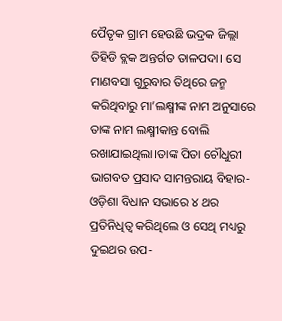ପୈତୃକ ଗ୍ରାମ ହେଉଛି ଭଦ୍ରକ ଜିଲ୍ଲା ତିହିଡି ବ୍ଲକ ଅନ୍ତର୍ଗତ ତାଳପଦା। ସେ ମାଣବସା ଗୁରୁବାର ତିଥିରେ ଜନ୍ମ କରିଥିବାରୁ ମା’ଲକ୍ଷ୍ମୀଙ୍କ ନାମ ଅନୁସାରେ ତାଙ୍କ ନାମ ଲକ୍ଷ୍ମୀକାନ୍ତ ବୋଲି ରଖାଯାଇଥିଲା।ତାଙ୍କ ପିତା ଚୌଧୁରୀ ଭାଗବତ ପ୍ରସାଦ ସାମନ୍ତରାୟ ବିହାର-ଓଡ଼ିଶା ବିଧାନ ସଭାରେ ୪ ଥର ପ୍ରତିନିଧିତ୍ୱ କରିଥିଲେ ଓ ସେଥି ମଧ୍ୟରୁ ଦୁଇଥର ଉପ-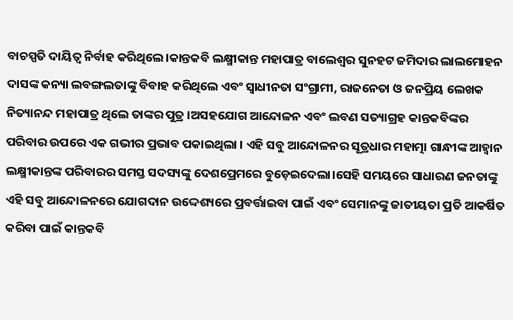ବାଚସ୍ପତି ଦାୟିତ୍ୱ ନିର୍ବାହ କରିଥିଲେ ।କାନ୍ତକବି ଲକ୍ଷ୍ମୀକାନ୍ତ ମହାପାତ୍ର ବାଲେଶ୍ବର ସୁନହଟ ଜମିଦାର ଲାଲମୋହନ ଦାସଙ୍କ କନ୍ୟା ଲବଙ୍ଗଲତାଙ୍କୁ ବିବାହ କରିଥିଲେ ଏବଂ ସ୍ୱାଧୀନତା ସଂଗ୍ରାମୀ, ରାଜନେତା ଓ ଜନପ୍ରିୟ ଲେଖକ ନିତ୍ୟାନନ୍ଦ ମହାପାତ୍ର ଥିଲେ ତାଙ୍କର ପୁତ୍ର ।ଅସହଯୋଗ ଆନ୍ଦୋଳନ ଏବଂ ଲବଣ ସତ୍ୟାଗ୍ରହ କାନ୍ତକବିଙ୍କର ପରିବାର ଉପରେ ଏକ ଗଭୀର ପ୍ରଭାବ ପକାଇଥିଲା । ଏହି ସବୁ ଆନ୍ଦୋଳନର ସୂତ୍ରଧାର ମହାତ୍ମା ଗାନ୍ଧୀଙ୍କ ଆହ୍ୱାନ ଲକ୍ଷ୍ମୀକାନ୍ତଙ୍କ ପରିବାରର ସମସ୍ତ ସଦସ୍ୟଙ୍କୁ ଦେଶପ୍ରେମରେ ବୁଡ଼େଇଦେଲା।ସେହି ସମୟରେ ସାଧାରଣ ଜନତାଙ୍କୁ ଏହି ସବୁ ଆନ୍ଦୋଳନରେ ଯୋଗଦାନ ଉଦ୍ଦେଶ୍ୟରେ ପ୍ରବର୍ତ୍ତାଇବା ପାଇଁ ଏବଂ ସେମାନଙ୍କୁ ଜାତୀୟତା ପ୍ରତି ଆକର୍ଷିତ କରିବା ପାଇଁ କାନ୍ତକବି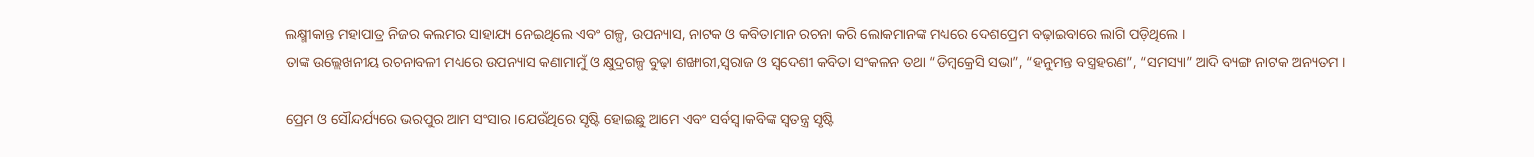ଲକ୍ଷ୍ମୀକାନ୍ତ ମହାପାତ୍ର ନିଜର କଲମର ସାହାଯ୍ୟ ନେଇଥିଲେ ଏବଂ ଗଳ୍ପ, ଉପନ୍ୟାସ, ନାଟକ ଓ କବିତାମାନ ରଚନା କରି ଲୋକମାନଙ୍କ ମଧ୍ୟରେ ଦେଶପ୍ରେମ ବଢ଼ାଇବାରେ ଲାଗି ପଡ଼ିଥିଲେ ।
ତାଙ୍କ ଉଲ୍ଲେଖନୀୟ ରଚନାବଳୀ ମଧ୍ୟରେ ଉପନ୍ୟାସ କଣାମାମୁଁ ଓ କ୍ଷୁଦ୍ରଗଳ୍ପ ବୁଢ଼ା ଶଙ୍ଖାରୀ,ସ୍ୱରାଜ ଓ ସ୍ୱଦେଶୀ କବିତା ସଂକଳନ ତଥା “ଡିମ୍ବକ୍ରେସି ସଭା”, “ହନୁମନ୍ତ ବସ୍ତ୍ରହରଣ”, “ସମସ୍ୟା” ଆଦି ବ୍ୟଙ୍ଗ ନାଟକ ଅନ୍ୟତମ ।

ପ୍ରେମ ଓ ସୌନ୍ଦର୍ଯ୍ୟରେ ଭରପୁର ଆମ ସଂସାର।ଯେଉଁଥିରେ ସୃଷ୍ଟି ହୋଇଛୁ ଆମେ ଏବଂ ସର୍ବସ୍ବ।କବିଙ୍କ ସ୍ବତନ୍ତ୍ର ସୃଷ୍ଟି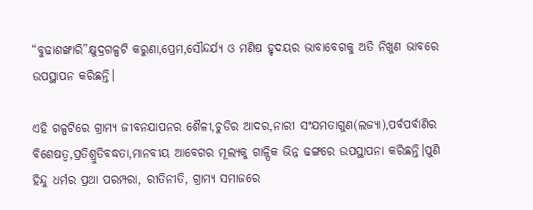“ବୁଢାଶଙ୍ଖାରି”କ୍ଷୁଦ୍ରଗଳ୍ପଟି କରୁଣା,ପ୍ରେମ,ସୌନ୍ଦର୍ଯ୍ୟ ଓ ମଣିଷ ହୃଦୟର ଭାବାବେଗକୁ ଅତି ନିଖୁଣ ଭାବରେ ଉପସ୍ଥାପନ କରିଛନ୍ତି।

ଏହି ଗଳ୍ପଟିରେ ଗ୍ରାମ୍ୟ ଜୀବନଯାପନର ଶୈଳୀ,ଚୁଡିର ଆଦର,ନାରୀ ସଂଯମତାଗୁଣ(ଲଜ୍ୟା),ପର୍ବପର୍ବାଣିର ବିଶେଷତ୍ବ,ପ୍ରତିଶ୍ରୁତିବଦ୍ଧତା,ମାନବୀୟ ଆବେଗର ମୂଲ୍ୟକୁ ଗାଳ୍ପିକ ଭିନ୍ନ ଢଙ୍ଗରେ ଉପସ୍ଥାପନା କରିଛନ୍ତି।ପୁଣି ହିନ୍ଦୁ ଧର୍ମର ପ୍ରଥା ପରମ୍ପରା, ରୀତିନୀତି‌, ଗ୍ରାମ୍ଯ ସମାଜରେ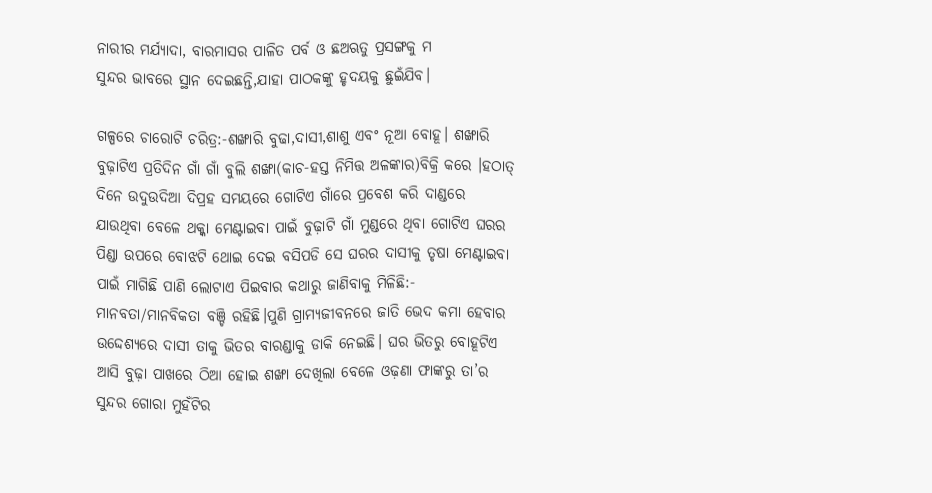ନାରୀର ମର୍ଯ୍ଯାଦା, ବାରମାସର ପାଳିତ ପର୍ବ ଓ ଛଅଋତୁ ପ୍ରସଙ୍ଗକୁ ମ
ସୁନ୍ଦର ଭାବରେ ସ୍ଥାନ ଦେଇଛନ୍ତି,ଯାହା ପାଠକଙ୍କୁ ହୃଦୟକୁ ଛୁଇଁଯିବ।

ଗଳ୍ପରେ ଚାରୋଟି ଚରିତ୍ର:-ଶଙ୍ଖାରି ବୁଢା,ଦାସୀ,ଶାଶୁ ଏବଂ ନୂଆ ବୋହୂ। ଶଙ୍ଖାରି ବୁଢ଼ାଟିଏ ପ୍ରତିଦିନ ଗାଁ ଗାଁ ବୁଲି ଶଙ୍ଖା(କାଚ-ହସ୍ତ ନିମିତ୍ତ ଅଳଙ୍କାର)ବିକ୍ରି କରେ ।ହଠାତ୍ ଦିନେ ଉଦୁଉଦିଆ ଦିପ୍ରହ ସମୟରେ ଗୋଟିଏ ଗାଁରେ ପ୍ରବେଶ କରି ଦାଣ୍ଡରେ ଯାଉଥିବା ବେଳେ ଥକ୍କା ମେଣ୍ଟାଇବା ପାଇଁ ବୁଢ଼ାଟି ଗାଁ ମୁଣ୍ଡରେ ଥିବା ଗୋଟିଏ ଘରର ପିଣ୍ଡା ଉପରେ ବୋଝଟି ଥୋଇ ଦେଇ ବସିପଡି ସେ ଘରର ଦାସୀକୁ ତୃଷା ମେଣ୍ଟାଇବା ପାଇଁ ମାଗିଛି ପାଣି ଲୋଟାଏ ପିଇବାର କଥାରୁ ଜାଣିବାକୁ ମିଳିଛି:- ମାନବତା/ମାନବିକତା ବଞ୍ଚି ରହିଛି।ପୁଣି ଗ୍ରାମ୍ଯଜୀବନରେ ଜାତି ଭେଦ କମା ହେବାର ଉଦ୍ଦେଶ୍ୟରେ ଦାସୀ ତାକୁ ଭିତର ବାରଣ୍ଡାକୁ ଡାକି ନେଇଛି। ଘର ଭିତରୁ ବୋହୂଟିଏ ଆସି ବୁଢ଼ା ପାଖରେ ଠିଆ ହୋଇ ଶଙ୍ଖା ଦେଖିଲା ବେଳେ ଓଢ଼ଣା ଫାଙ୍କରୁ ତା’ର ସୁନ୍ଦର ଗୋରା ମୁହଁଟିର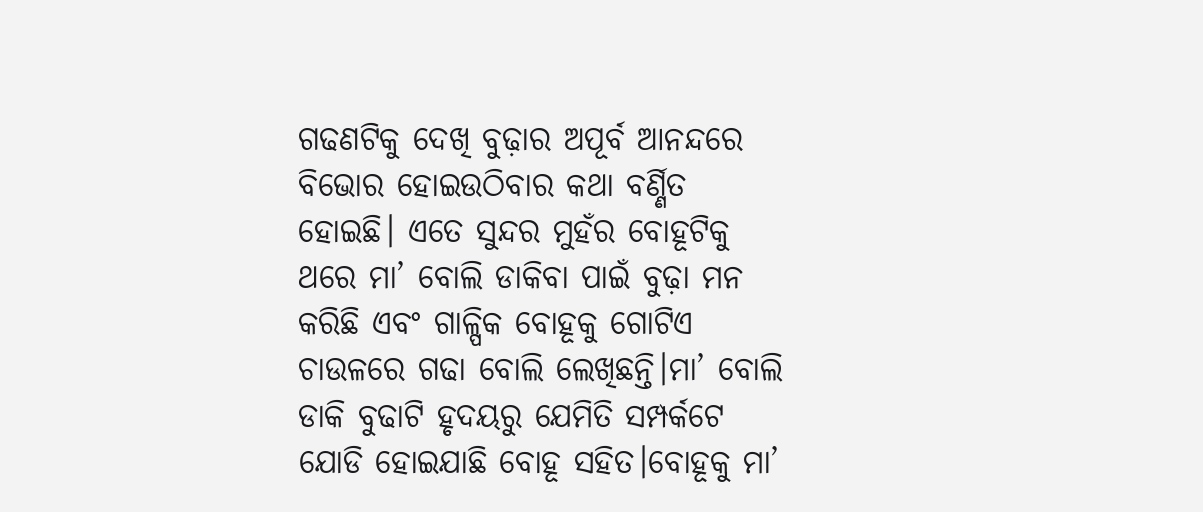ଗଢଣଟିକୁ ଦେଖି ବୁଢ଼ାର ଅପୂର୍ବ ଆନନ୍ଦରେ ବିଭୋର ହୋଇଉଠିବାର କଥା ବର୍ଣ୍ଣିତ ହୋଇଛି। ଏତେ ସୁନ୍ଦର ମୁହଁର ବୋହୂଟିକୁ ଥରେ ମା’ ବୋଲି ଡାକିବା ପାଇଁ ବୁଢ଼ା ମନ କରିଛି ଏବଂ ଗାଳ୍ପିକ ବୋହୂକୁ ଗୋଟିଏ ଚାଉଳରେ ଗଢା ବୋଲି ଲେଖିଛନ୍ତି।ମା’ ବୋଲି ଡାକି ବୁଢାଟି ହୃଦୟରୁ ଯେମିତି ସମ୍ପର୍କଟେ ଯୋଡି ହୋଇଯାଛି ବୋହୂ ସହିତ।ବୋହୂକୁ ମା’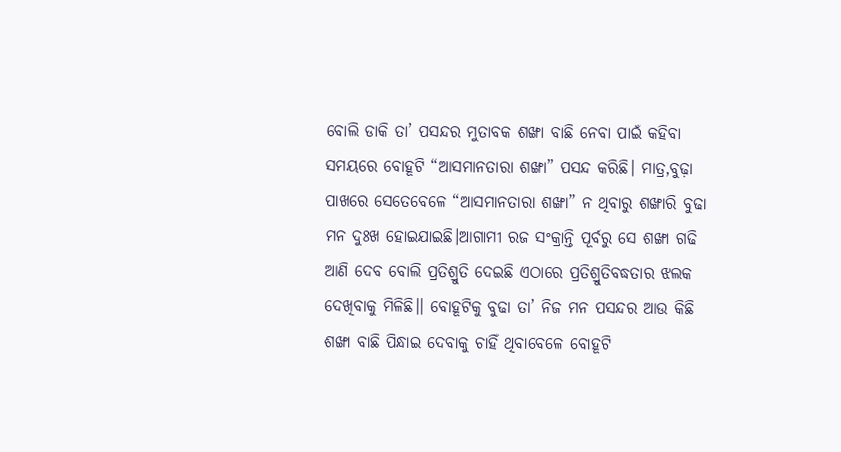ବୋଲି ଡାକି ତା’ ପସନ୍ଦର ମୁତାବକ ଶଙ୍ଖା ବାଛି ନେବା ପାଇଁ କହିବା ସମୟରେ ବୋହୂଟି “ଆସମାନତାରା ଶଙ୍ଖା” ପସନ୍ଦ କରିଛି। ମାତ୍ର,ବୁଢ଼ା ପାଖରେ ସେତେବେଳେ “ଆସମାନତାରା ଶଙ୍ଖା” ନ ଥିବାରୁ ଶଙ୍ଖାରି ବୁଢା ମନ ଦୁଃଖ ହୋଇଯାଇଛି।ଆଗାମୀ ରଜ ସଂକ୍ରାନ୍ତି ପୂର୍ବରୁ ସେ ଶଙ୍ଖା ଗଢି ଆଣି ଦେବ ବୋଲି ପ୍ରତିଶ୍ରୁତି ଦେଇଛି ଏଠାରେ ପ୍ରତିଶ୍ରୁତିବଦ୍ଧତାର ଝଲକ ଦେଖିବାକୁ ମିଳିଛି।। ବୋହୂଟିକୁ ବୁଢା ତା’ ନିଜ ମନ ପସନ୍ଦର ଆଉ କିଛି ଶଙ୍ଖା ବାଛି ପିନ୍ଧାଇ ଦେବାକୁ ଚାହିଁ ଥିବାବେଳେ ବୋହୂଟି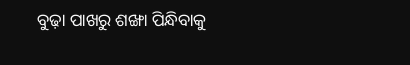ବୁଢ଼ା ପାଖରୁ ଶଙ୍ଖା ପିନ୍ଧିବାକୁ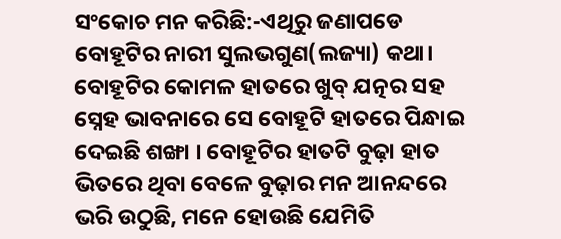ସଂକୋଚ ମନ କରିଛି:-ଏଥିରୁ ଜଣାପଡେ ବୋହୂଟିର ନାରୀ ସୁଲଭଗୁଣ(ଲଜ୍ୟା) କଥା। ବୋହୂଟିର କୋମଳ ହାତରେ ଖୁବ୍ ଯତ୍ନର ସହ ସ୍ନେହ ଭାବନାରେ ସେ ବୋହୂଟି ହାତରେ ପିନ୍ଧାଇ ଦେଇଛି ଶଙ୍ଖା । ବୋହୂଟିର ହାତଟି ବୁଢ଼ା ହାତ ଭିତରେ ଥିବା ବେଳେ ବୁଢ଼ାର ମନ ଆନନ୍ଦରେ ଭରି ଉଠୁଛି, ମନେ ହୋଉଛି ଯେମିତି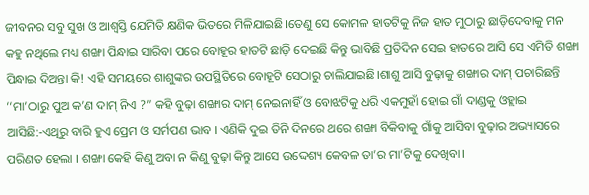ଜୀବନର ସବୁ ସୁଖ ଓ ଆଶ୍ବସ୍ତି ଯେମିତି କ୍ଷଣିକ ଭିତରେ ମିଳିଯାଇଛି।ତେଣୁ ସେ କୋମଳ ହାତଟିକୁ ନିଜ ହାତ ମୁଠାରୁ ଛାଡ଼ିଦେବାକୁ ମନ କହୁ ନଥିଲେ ମଧ୍ୟ ଶଙ୍ଖା ପିନ୍ଧାଇ ସାରିବା ପରେ ବୋହୂର ହାତଟି ଛାଡ଼ି ଦେଇଛି କିନ୍ତୁ ଭାବିଛି ପ୍ରତିଦିନ ସେଇ ହାତରେ ଆସି ସେ ଏମିତି ଶଙ୍ଖା ପିନ୍ଧାଇ ଦିଅନ୍ତା କି! ଏହି ସମୟରେ ଶାଶୁଙ୍କର ଉପସ୍ଥିତିରେ ବୋହୂଟି ସେଠାରୁ ଚାଲିଯାଇଛି।ଶାଶୁ ଆସି ବୁଢ଼ାକୁ ଶଙ୍ଖାର ଦାମ୍ ପଚାରିଛନ୍ତି ‘‘ମା’ଠାରୁ ପୁଅ କ’ଣ ଦାମ୍ ନିଏ ?” କହି ବୁଢ଼ା ଶଙ୍ଖାର ଦାମ୍ ନେଇନାହିଁ ଓ ବୋଝଟିକୁ ଧରି ଏକମୁହାଁ ହୋଇ ଗାଁ ଦାଣ୍ଡକୁ ଓହ୍ଲାଇ ଆସିଛି:-ଏଥିରୁ ବାରି ହୁଏ ପ୍ରେମ ଓ ସର୍ମପଣ ଭାବ । ଏଣିକି ଦୁଇ ତିନି ଦିନରେ ଥରେ ଶଙ୍ଖା ବିକିବାକୁ ଗାଁକୁ ଆସିବା ବୁଢ଼ାର ଅଭ୍ୟାସରେ ପରିଣତ ହେଲା । ଶଙ୍ଖା କେହି କିଣୁ ଅବା ନ କିଣୁ ବୁଢ଼ା କିନ୍ତୁ ଆସେ ଉଦ୍ଦେଶ୍ୟ କେବଳ ତା’ର ମା’ଟିକୁ ଦେଖିବା।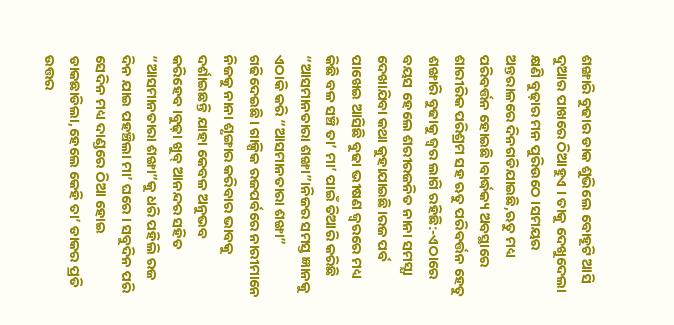ଶଙ୍ଖାରି ବୁଢାର ଡାକ ଶୁଭିଲେ ବୋହୂଟି ଆସି ଦୁଆର ପାଖରେ ଠିଆହୁଏ । ତାକୁ ଦେଖୁଦେଲା କ୍ଷଣି ବୁଢ଼ାର ମନ ପୁରିଉଠେ ।ସମୟର ଅନ୍ତରାଳରେ ଦିନଗଡିଯାଇଛି,ଋତୁ ମଧ୍ୟ ପରିବର୍ତ୍ତନ ହୋଇଛି।ବାର୍ଦ୍ଧକ୍ୟ ଅବସ୍ଥାରେ ଶାରୀରିକ ପରିଶ୍ରମ ସହ ଋତୁ ପରିବର୍ତ୍ତନ ହେତୁ ଶଙ୍ଖାରି ବୁଢାକୁ ଜ୍ବର ଲାଗି ରହିଛି:-ଏଠାରେ ବୟସ ହେଲେ ଶରୀରଜନିତ ନାନା ସମସ୍ଯା ଦେଖାଯିବା କଥା କୁହାଯାଇଛି।ରଜ ପର୍ବ ପାଖେଇ ଆସିଛି ବୁଢା ଭୀଷଣ ଜ୍ବରରେ ମଧ୍ୟ କିଛି ବଳ ସଞ୍ଚି ତା’ ମା’ ପାଇଁ ତିଆରି କରିଛି “ଆସମାନତାରା ଶଙ୍ଖା”।ନିଜର ସମସ୍ତ ଜ୍ଞାନକୁ ଏଠାକି କରି “ଆସମାନତାରା ଶଙ୍ଖା” ଗଢିଦେଇଛି। ଗାଳ୍ପିକ ରଜପର୍ବରେ ନାରୀମାନେ ନିଜକୁ ନାନା ଶୃଙ୍ଗାର କରିବାର ଭାବକୁ ଦର୍ଶାଇଛନ୍ତି ଯାହା କେବଳ ଅନୁଭବ କରିହେବ।ବୁଢ଼ା ଖୁବ୍ ଆନନ୍ଦର ସହିତ “ଆସମାନତାରା ଶଙ୍ଖା”କୁ ଧରି ପହିଲି ରଜ ଦିନ ଯାଇ ପହଞ୍ଚିଲା ମା’ ଘରେ । ସବୁଦିନ ପରି ସେଦିନ ମଧ୍ୟ ଦାଣ୍ଡରେ ଠିଆ ହୋଇ ଡାକଛାଡିଲା,ହେଲେ କେହି ତା’ ଡାକର ପ୍ରତି ଉତ୍ତର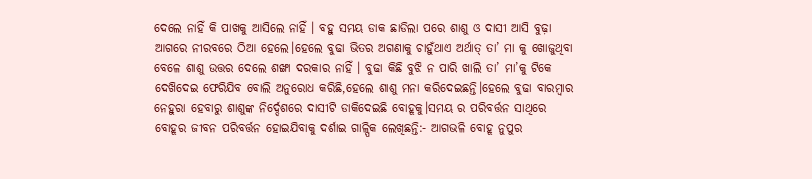ଦେଲେ ନାହିଁ କି ପାଖକୁ ଆସିଲେ ନାହିଁ । ବହୁ ସମୟ ଡାକ ଛାଡିଲା ପରେ ଶାଶୁ ଓ ଦାସୀ ଆସି ବୁଢ଼ା ଆଗରେ ନୀରବରେ ଠିଆ ହେଲେ।ହେଲେ ବୁଢା ଭିତର ଅଗଣାକୁ ଚାହୁଁଥାଏ ଅର୍ଥାତ୍ ତା’ ମା କୁ ଖୋଜୁଥିବା ବେଳେ ଶାଶୁ ଉତ୍ତର ଦେଲେ ଶଙ୍ଖା ଦରକାର ନାହିଁ । ବୁଢା କିଛି ବୁଝି ନ ପାରି ଖାଲି ତା’ ମା’କୁ ଟିକେ ଦେଖ‌ିଦେଇ ଫେରିଯିବ ବୋଲି ଅନୁରୋଧ କରିଛି,ହେଲେ ଶାଶୁ ମନା କରିଦେଇଛନ୍ତି।ହେଲେ ବୁଢା ବାରମ୍ବାର ନେହୁରା ହେବାରୁ ଶାଶୁଙ୍କ ନିର୍ଦ୍ଦେଶରେ ଦାସୀଟି ଡାକିଦେଇଛି ବୋହୂକୁ।ସମୟ ର ପରିବର୍ତ୍ତନ ସାଥିରେ ବୋହୂର ଜୀବନ ପରିବର୍ତ୍ତନ ହୋଇଯିବାକୁ ଦର୍ଶାଇ ଗାଳ୍ପିକ ଲେଖିଛନ୍ତି:- ଆଗଭଳି ବୋହୂ ନୁପୁର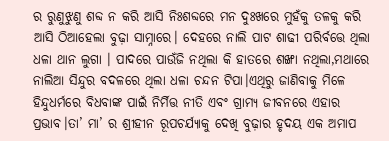ର ରୁଣୁଝୁଣୁ ଶବ୍ଦ ନ କରି ଆସି ନିଃଶବ୍ଦରେ ମନ ଦୁଃଖରେ ମୁହଁକୁ ତଳକୁ କରି ଆସି ଠିଆହେଲା ବୁଢ଼ା ସାମ୍ନାରେ। ଦେହରେ ନାଲି ପାଟ ଶାଢୀ ପରିର୍ବତ୍ତେ ଥିଲା ଧଳା ଥାନ ଲୁଗା । ପାଦରେ ପାଉଁଜି ନଥିଲା କି ହାତରେ ଶଙ୍ଖା ନଥିଲା,ମଥାରେ ନାଲିଆ ସିନ୍ଦୁର ବଦଳରେ ଥିଲା ଧଳା ଚନ୍ଦନ ଟିପା।ଏଥିରୁ ଜାଣିବାକୁ ମିଳେ ହିନ୍ଦୁଧର୍ମରେ ବିଧବାଙ୍କ ପାଇଁ ନିର୍ମିତ୍ତ ନୀତି ଏବଂ ଗ୍ରାମ୍ଯ ଜୀବନରେ ଏହାର ପ୍ରଭାବ।ତା’ ମା’ ର ଶ୍ରୀହୀନ ରୂପଚର୍ଯ୍ୟାକୁ ଦେଖି ବୁଢ଼ାର ହୃଦୟ ଏକ ଅମାପ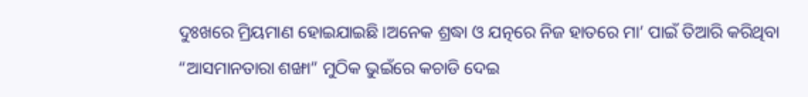ଦୁଃଖରେ ମ୍ରିୟମାଣ ହୋଇଯାଇଛି।ଅନେକ ଶ୍ରଦ୍ଧା ଓ ଯତ୍ନରେ ନିଜ ହାତରେ ମା’ ପାଇଁ ତିଆରି କରିଥିବା “ଆସମାନତାରା ଶଙ୍ଖା” ମୁଠିକ ଭୁଇଁରେ କଚାଡି ଦେଇ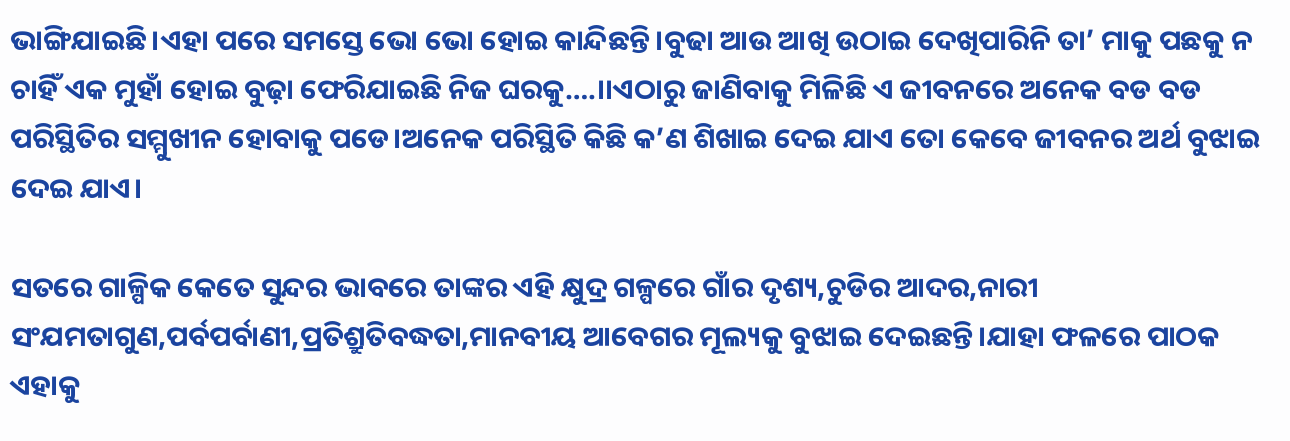ଭାଙ୍ଗିଯାଇଛି।ଏହା ପରେ ସମସ୍ତେ ଭୋ ଭୋ ହୋଇ କାନ୍ଦିଛନ୍ତି।ବୁଢା ଆଉ ଆଖି ଉଠାଇ ଦେଖିପାରିନି ତା’ ମାକୁ ପଛକୁ ନ ଚାହିଁ ଏକ ମୁହାଁ ହୋଇ ବୁଢ଼ା ଫେରିଯାଇଛି ନିଜ ଘରକୁ….।।ଏଠାରୁ ଜାଣିବାକୁ ମିଳିଛି ଏ ଜୀବନରେ ଅନେକ ବଡ ବଡ ପରିସ୍ଥିତିର ସମ୍ମୁଖୀନ ହୋବାକୁ ପଡେ।ଅନେକ ପରିସ୍ଥିତି କିଛି କ’ଣ ଶିଖାଇ ଦେଇ ଯାଏ ତୋ କେବେ ଜୀବନର ଅର୍ଥ ବୁଝାଇ ଦେଇ ଯାଏ।

ସତରେ ଗାଳ୍ପିକ କେତେ ସୁନ୍ଦର ଭାବରେ ତାଙ୍କର ଏହି କ୍ଷୁଦ୍ର ଗଳ୍ପରେ ଗାଁର ଦୃଶ୍ୟ,ଚୁଡିର ଆଦର,ନାରୀ ସଂଯମତାଗୁଣ,ପର୍ବପର୍ବାଣୀ,ପ୍ରତିଶ୍ରୁତିବଦ୍ଧତା,ମାନବୀୟ ଆବେଗର ମୂଲ୍ୟକୁ ବୁଝାଇ ଦେଇଛନ୍ତି।ଯାହା ଫଳରେ ପାଠକ ଏହାକୁ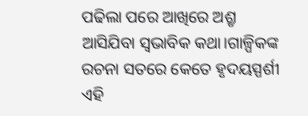ପଢିଲା ପରେ ଆଖିରେ ଅଶ୍ରୃ ଆସିଯିବା ସ୍ବଭାବିକ କଥା।ଗାଳ୍ପିକଙ୍କ ରଚନା ସତରେ କେତେ ହୃଦୟସ୍ପର୍ଶୀ ଏହି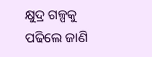କ୍ଷୁଦ୍ର ଗଳ୍ପକୁ ପଢିଲେ ଜାଣି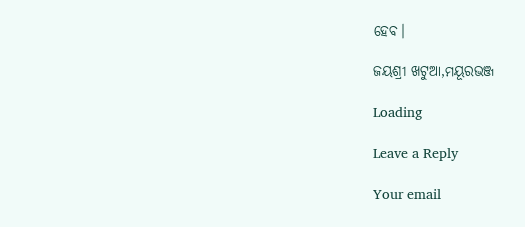ହେବ।

ଜୟଶ୍ରୀ ଖଟୁଆ,ମୟୂରଭଞ୍ଜ

Loading

Leave a Reply

Your email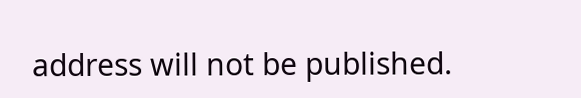address will not be published.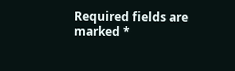Required fields are marked *